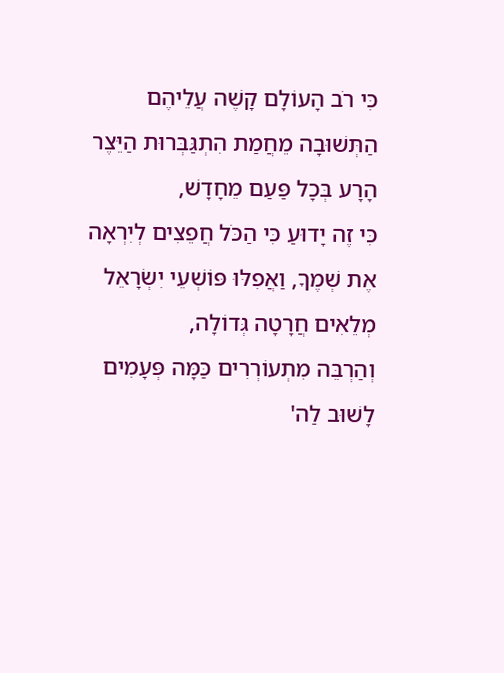כִּי רֹב הָעוֹלָם קָשֶׁה עֲלֵיהֶם הַתְּשׁוּבָה מֵחֲמַת הִתְגַּבְּרוּת הַיֵּצֶר הָרָע בְּכָל פַּעַם מֵחָדָשׁ,
כִּי זֶה יָדוּעַ כִּי הַכֹּל חֲפֵצִים לְיִרְאָה אֶת שְׁמֶךָ, וַאֲפִלּוּ פּוֹשְׁעֵי יִשְֹרָאֵל מְלֵאִים חֲרָטָה גְּדוֹלָה,
וְהַרְבֵּה מִתְעוֹרְרִים כַּמָּה פְּעָמִים לָשׁוּב לַה'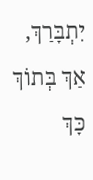יִתְבָּרַךְ, אַךְ בְּתוֹךְ כָּךְ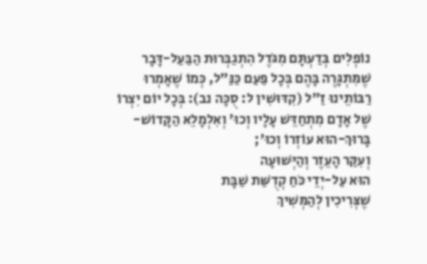נוֹפְלִים בְּדַעְתָּם מִגֹּדֶל הִתְגַבְּרוּת הַבַּעַל-דָּבָר שֶׁמִּתְגָּרֶה בָּהֶם בְּכָל פַּעַם כַּנַּ"ל, כְּמוֹ שֶׁאָמְרוּ רַבּוֹתֵינוּ זַ"ל (קִדּוּשִׁין ל: סֻכָּה נב): בְּכָל יוֹם יִצְרוֹ שֶׁל אָדָם מִתְחַדֵּשׁ עָלָיו וְכוּ' וְאִלְמָלֵא הַקָּדוֹשׁ-בָּרוּךְ-הוּא עוֹזְרוֹ וְכוּ';
וְעִקַּר הָעֵזֶר וְהַיְּשׁוּעָה
הוּא עַל-יְדֵי כֹּחַ קְדֻשַּׁת שַׁבָּת
שֶׁצְּרִיכִין לְהַמְּשִׁיךְ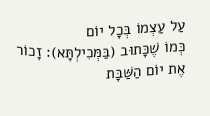עַל עַצְמוֹ בְּכָל יוֹם
כְּמוֹ שֶׁכָּתוּב (בַּמְּכִילְתָּא): זָכוֹר אֶת יוֹם הַשַּׁבָּת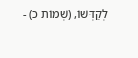לְקַדְּשׁוֹ, (שְׁמוֹת כ) -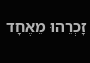זָכְרֵהוּ מֵאֶחָד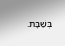בְּשַׁבָּת.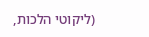(ליקוטי הלכות,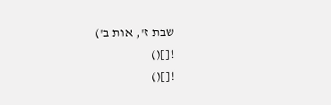שבת ז', אות ב')
![]()
![]()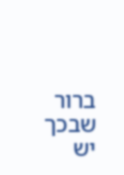ברור שבכך יש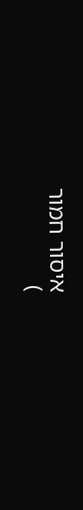איסור חמור
)